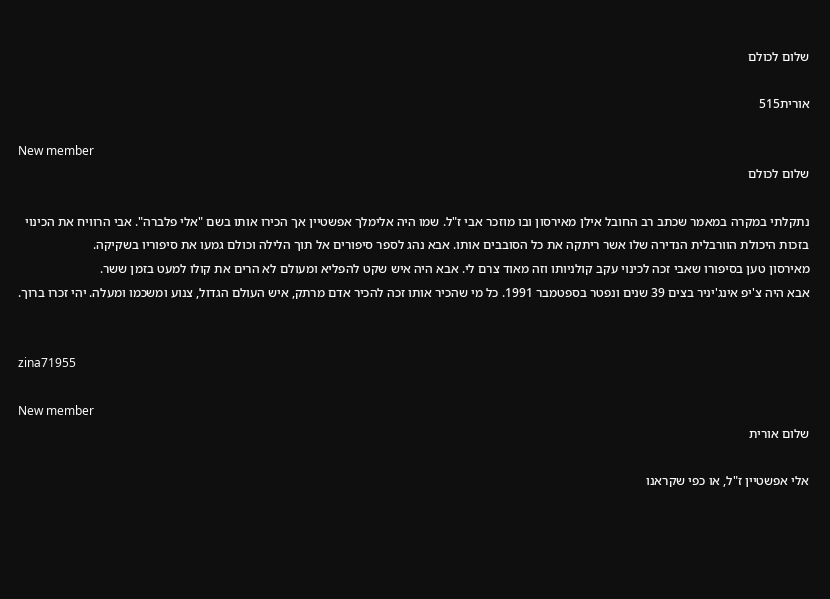שלום לכולם

אורית515

New member
שלום לכולם

נתקלתי במקרה במאמר שכתב רב החובל אילן מאירסון ובו מוזכר אבי ז"ל. שמו היה אלימלך אפשטיין אך הכירו אותו בשם "אלי פלברה". אבי הרוויח את הכינוי בזכות היכולת הוורבלית הנדירה שלו אשר ריתקה את כל הסובבים אותו. אבא נהג לספר סיפורים אל תוך הלילה וכולם גמעו את סיפוריו בשקיקה.
מאירסון טען בסיפורו שאבי זכה לכינוי עקב קולניותו וזה מאוד צרם לי. אבא היה איש שקט להפליא ומעולם לא הרים את קולו למעט בזמן ששר.
אבא היה צ'יפ אינג'יניר בצים 39 שנים ונפטר בספטמבר 1991. כל מי שהכיר אותו זכה להכיר אדם מרתק, איש העולם הגדול, צנוע ומשכמו ומעלה. יהי זכרו ברוך.


zina71955

New member
שלום אורית

אלי אפשטיין ז"ל, או כפי שקראנו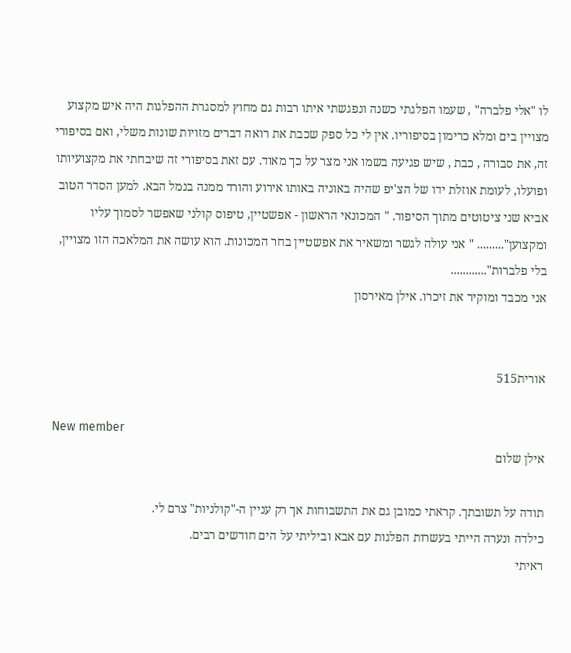לו "אלי פלברה" , שעמו הפלגתי כשנה ונפגשתי איתו רבות גם מחוץ למסגרת ההפלגות היה איש מקצוע מצויין בים ומלא כרימון בסיפוריו. אין לי כל ספק שכבת את רואה דברים מזויות שונות משלי, ואם בסיפורי זה, את סבורה , כבת , שיש פגיעה בשמו אני מצר על כך מאוד. עם זאת בסיפורי זה שיבחתי את מקצועיותו ופועלו, לעומת אוזלת ידו של הצ'יפ שהיה באוניה באותו אירוע והורד ממנה בנמל הבא. למען הסדר הטוב אביא שני ציטוטים מתוך הסיפור. " המכונאי הראשון - אפשטיין, טיפוס קולני שאפשר לסמוך עליו ומקצוען"......... " אני עולה לגשר ומשאיר את אפשטיין בחר המכונות. הוא עושה את המלאכה הזו מצויין, בלי פלברות"............
אני מכבד ומוקיר את זיכרו. אילן מאירסון


אורית515

New member
אילן שלום

תודה על תשובתך. קראתי כמובן גם את התשבוחות אך רק עניין ה-"קולניות" צרם לי.
כילדה ונערה הייתי בעשרות הפלגות עם אבא וביליתי על הים חודשים רבים.
ראיתי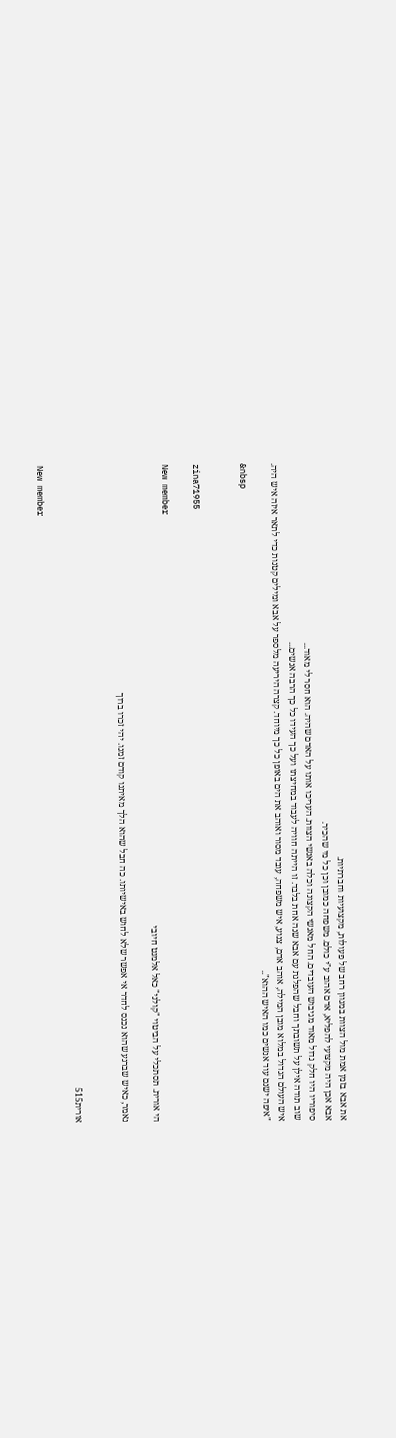את אבא בזמן אמת מול הצוות במגוון רחב של פעולות, מקצועיות וחברתיות.
אבא אכן היה מקצועי להפליא, אדם אהוב ע"י כולם. משפחה כמובן וכן כל מי שהכיר.
סיפוריו היו חלק גדול מאוד מגיבוש העובדים. החל מאנשי הקצונה וכלה באנשי הצוות. העריכו אותו על האדם שהיה. הוא חסר לי מאוד...
שוב תודה אילן על תשובתך וחבל שהפלגת עם אבא שנה אחת בלבד. זו הייתה חוויה לעבוד במחיצתו ועל כך העידו כל כך הרבה אנשים...
איש העולם הגדול במלוא מובן המילה, אוהב אדם, צנוע, איש משפחה, עובד מסור ואוהב את הים באופן כל כך מיוחד. קצרה היריעה מלספר על אבא ומילים קטנות כדי לתאר איזה איש היה.
"איפה ישנם עוד אנשים כמו האיש ההוא"..
&nbsp


zina71955

New member
הי אורית. תסתכלי על הביטוי "קולני" כאל אלמנט חיובי

נאמר, כאיש שברגע שהוא נכנס לחדר אי אפשר שלא לחוש באישיותו. כה חבל שהוא הלך מאיתנו קודם זמנו. יהי זכרו ברוך


אורית515

New member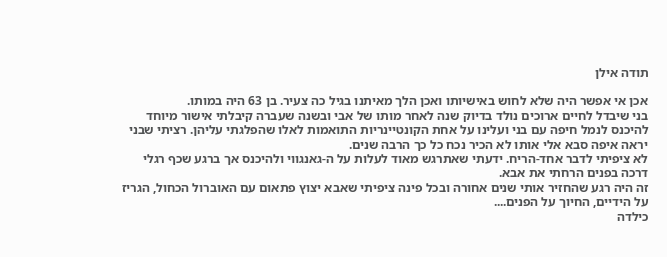תודה אילן

אכן אי אפשר היה שלא לחוש באישיותו ואכן הלך מאיתנו בגיל כה צעיר. בן 63 היה במותו.
בני שיבדל לחיים ארוכים נולד בדיוק שנה לאחר מותו של אבי ובשנה שעברה קיבלתי אישור מיוחד להיכנס לנמל חיפה עם בני ועלינו על אחת הקונטיינריות התואמות לאלו שהפלגתי עליהן. רציתי שבני יראה איפה סבא אלי אותו לא הכיר נכח כל כך הרבה שנים.
לא ציפיתי לדבר אחד-הריח. ידעתי שאתרגש מאוד לעלות על ה-גאנגווי ולהיכנס אך ברגע שכף רגלי דרכה בפנים הרחתי את אבא.
זה היה רגע שהחזיר אותי שנים אחורה ובכל פינה ציפיתי שאבא יצוץ פתאום עם האוברול הכחול, הגריז על הידיים, החיוך על הפנים....
כילדה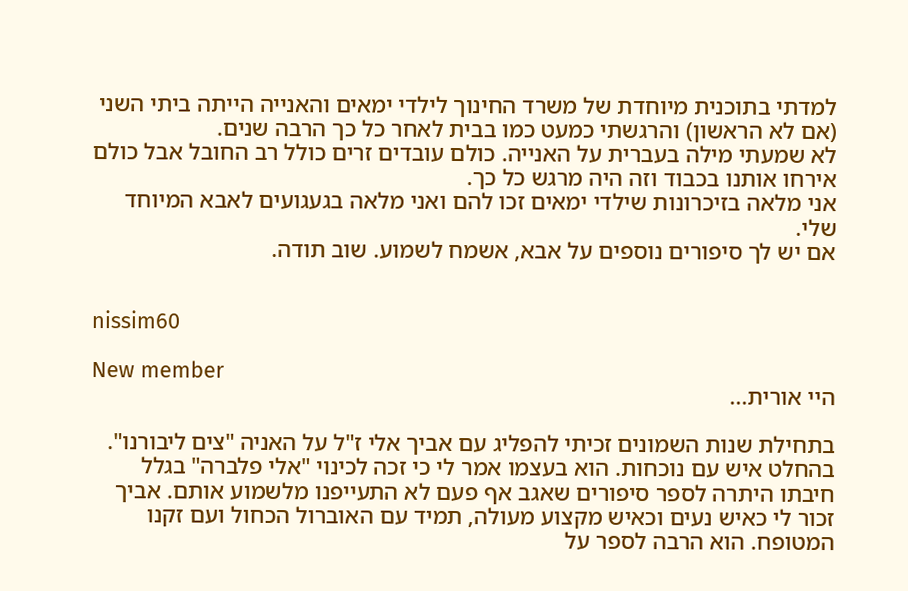למדתי בתוכנית מיוחדת של משרד החינוך לילדי ימאים והאנייה הייתה ביתי השני (אם לא הראשון) והרגשתי כמעט כמו בבית לאחר כל כך הרבה שנים.
לא שמעתי מילה בעברית על האנייה. כולם עובדים זרים כולל רב החובל אבל כולם אירחו אותנו בכבוד וזה היה מרגש כל כך.
אני מלאה בזיכרונות שילדי ימאים זכו להם ואני מלאה בגעגועים לאבא המיוחד שלי.
אם יש לך סיפורים נוספים על אבא, אשמח לשמוע. שוב תודה.


nissim60

New member
היי אורית...

בתחילת שנות השמונים זכיתי להפליג עם אביך אלי ז"ל על האניה "צים ליבורנו".
בהחלט איש עם נוכחות. הוא בעצמו אמר לי כי זכה לכינוי "אלי פלברה" בגלל חיבתו היתרה לספר סיפורים שאגב אף פעם לא התעייפנו מלשמוע אותם. אביך זכור לי כאיש נעים וכאיש מקצוע מעולה, תמיד עם האוברול הכחול ועם זקנו המטופח. הוא הרבה לספר על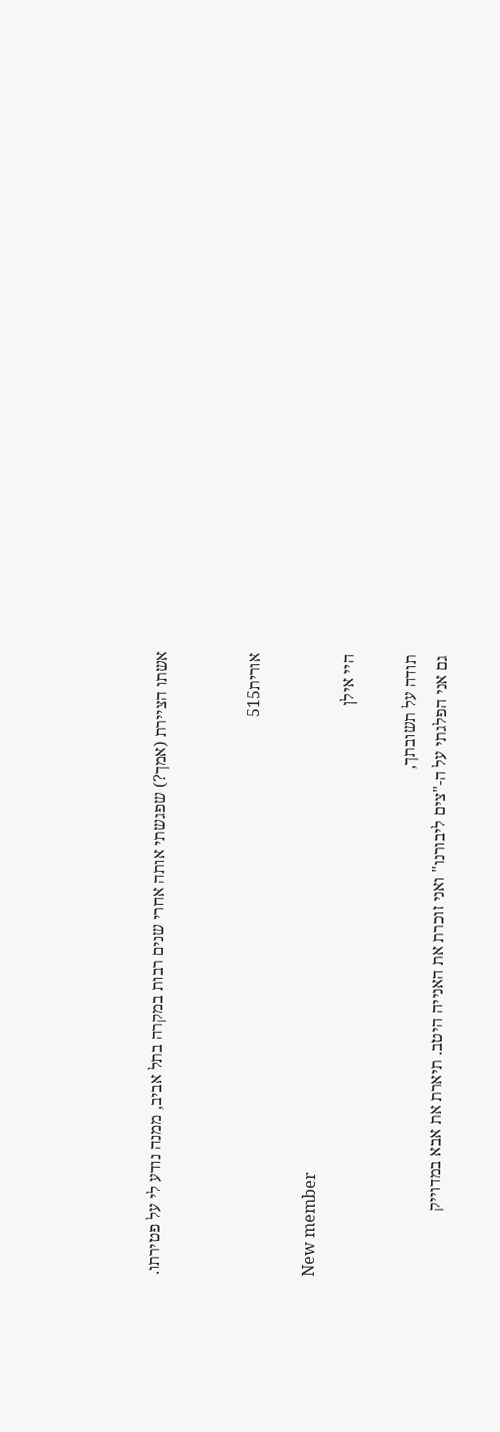אשתו הציירת (אמך?) שפגשתי אותה אחרי שנים רבות במקרה בתל אביב, ממנה נודע לי על פטירתו.


אורית515

New member
היי אילן

תודה על תשובתך,
גם אני הפלגתי על ה-"צים ליבורנו" ואני זוכרת את האנייה היטב. תיארת את אבא במדוייק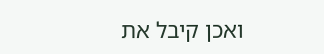ואכן קיבל את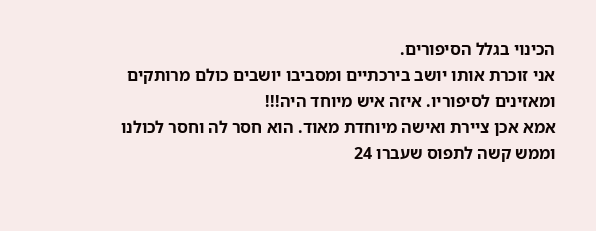הכינוי בגלל הסיפורים.
אני זוכרת אותו יושב בירכתיים ומסביבו יושבים כולם מרותקים ומאזינים לסיפוריו. איזה איש מיוחד היה!!!
אמא אכן ציירת ואישה מיוחדת מאוד. הוא חסר לה וחסר לכולנו וממש קשה לתפוס שעברו 24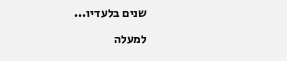שנים בלעדיו...

למעלה